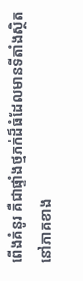ពើងគំនូរ គឺជាផ្ទាំងថ្មភក់ដ៏ធំដែលមានទីតាំងស្ថិតនៅភាគខាង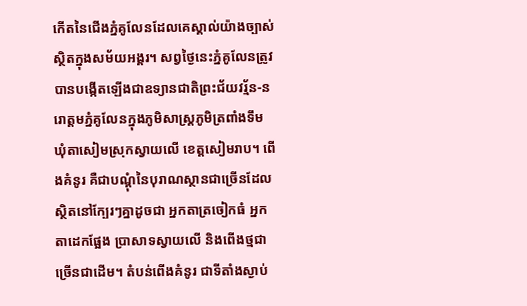កើតនៃជើងភ្នំគូលែនដែលគេស្គាល់យ៉ាងច្បាស់ស្ថិតក្នុងសម័យអង្គរ។ សព្វថ្ងៃនេះភ្នំគូលែនត្រូវបានបង្កើតឡើងជាឧទ្យានជាតិព្រះជ័យវរ្ម័ន-នរោត្តមភ្នំគូលែនក្នុងភូមិសាស្ត្រភូមិត្រពាំងទឹម ឃុំតាសៀមស្រុកស្វាយលើ ខេត្តសៀមរាប។ ពើងគំនូរ គឺជាបណ្តុំនៃបុរាណស្ថានជាច្រើនដែលស្ថិតនៅក្បែរៗគ្នាដូចជា អ្នកតាត្រចៀកធំ អ្នកតាដេកផ្អែង ប្រាសាទស្វាយលើ និងពើងថ្មជាច្រើនជាដើម។ តំបន់ពើងគំនូរ ជាទីតាំងស្ងាប់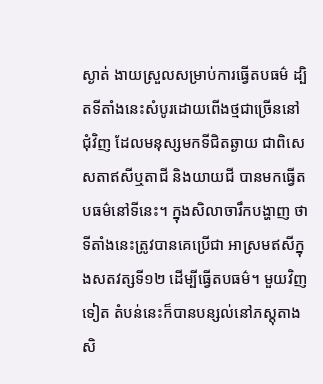ស្ងាត់ ងាយស្រួលសម្រាប់ការធ្វើតបធម៌ ដ្បិតទីតាំងនេះសំបូរដោយពើងថ្មជាច្រើននៅជុំវិញ ដែលមនុស្សមកទីជិតឆ្ងាយ ជាពិសេសតាឥសីឬតាជី និងយាយជី បានមកធ្វើតបធម៌នៅទីនេះ។ ក្នុងសិលាចារឹកបង្ហាញ ថាទីតាំងនេះត្រូវបានគេប្រើជា អាស្រមឥសីក្នុងសតវត្សទី១២ ដើម្បីធ្វើតបធម៌។ មួយវិញទៀត តំបន់នេះក៏បានបន្សល់នៅភស្តុតាងសិ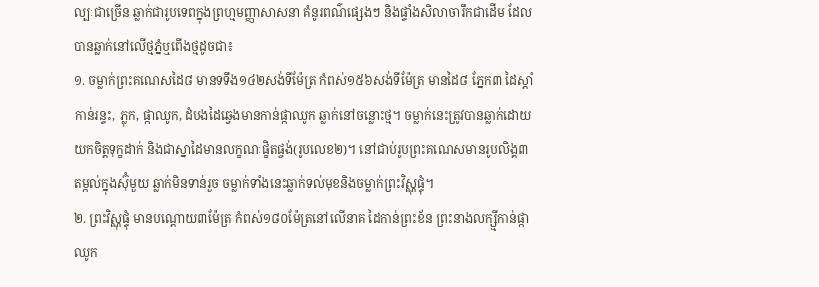ល្បៈជាច្រើន ឆ្លាក់ជារូបទេពក្នុងព្រហ្មមញ្ញាសាសនា គំនូរពណ៌ផ្សេងៗ និងផ្ទាំងសិលាចារឹកជាដើម ដែលបានឆ្លាក់នៅលើថ្មភ្នំឬពើងថ្មដូចជា៖
១. ចម្លាក់ព្រះគណេសដៃ៨ មានទទឹង១៤២សង់ទីម៉ែត្រ កំពស់១៥៦សង់ទីម៉ែត្រ មានដៃ៨ ភ្នែក៣ ដៃស្តាំកាន់រន្ទះ, ភ្លុក, ផ្កាឈូក, ដំបងដៃឆ្វេងមានកាន់ផ្កាឈូក ឆ្លាក់នៅចន្លោះថ្ម។ ចម្លាក់នេះត្រូវបានឆ្លាក់ដោយយកចិត្តទុក្ខដាក់ និងជាស្នាដៃមានលក្ខណៈផ្ខិតផ្ចង់(រូបលេខ២)។ នៅជាប់រូបព្រះគណេសមានរូបលិង្គ៣ តម្កល់ក្នុងស៊ុំមួយ ឆ្លាក់មិនទាន់រួច ចម្លាក់ទាំងនេះឆ្លាក់ទល់មុខនិងចម្លាក់ព្រះវិស្ណុផ្ទុំ។
២. ព្រះវិស្ណុផ្ទុំ មានបណ្តោយ៣ម៉ែត្រ កំពស់១៨០ម៉ែត្រនៅលើនាគ ដៃកាន់ព្រះខ័ន ព្រះនាងលក្ស្មីកាន់ផ្កាឈូក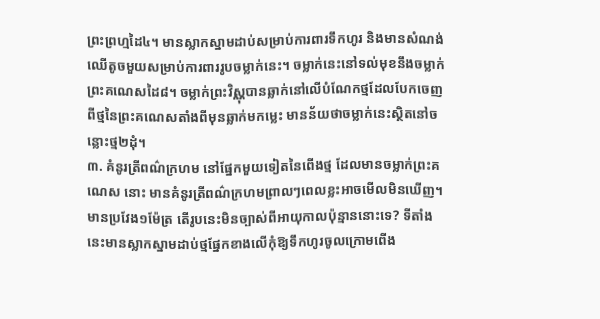ព្រះព្រហ្មដៃ៤។ មានស្លាកស្នាមដាប់សម្រាប់ការពារទឹកហូរ និងមានសំណង់ឈើតូចមួយសម្រាប់ការពាររូបចម្លាក់នេះ។ ចម្លាក់នេះនៅទល់មុខនឹងចម្លាក់ព្រះគណេសដៃ៨។ ចម្លាក់ព្រះវិស្ណុបានឆ្លាក់នៅលើបំណែកថ្មដែលបែកចេញពីថ្មនៃព្រះគណេសតាំងពីមុនឆ្លាក់មកម្លេះ មានន័យថាចម្លាក់នេះស្ថិតនៅចន្លោះថ្ម២ដុំ។
៣. គំនូរត្រីពណ៌ក្រហម នៅផ្នែកមួយទៀតនៃពើងថ្ម ដែលមានចម្លាក់ព្រះគណេស នោះ មានគំនូរត្រីពណ៌ក្រហមព្រាលៗពេលខ្លះអាចមើលមិនឃើញ។ មានប្រវែង១ម៉ែត្រ តើរូបនេះមិនច្បាស់ពីអាយុកាលប៉ុន្មាននោះទេ? ទីតាំងនេះមានស្លាកស្នាមដាប់ថ្មផ្នែកខាងលើកុំឱ្យទឹកហូរចូលក្រោមពើង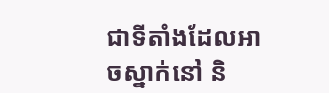ជាទីតាំងដែលអាចស្នាក់នៅ និ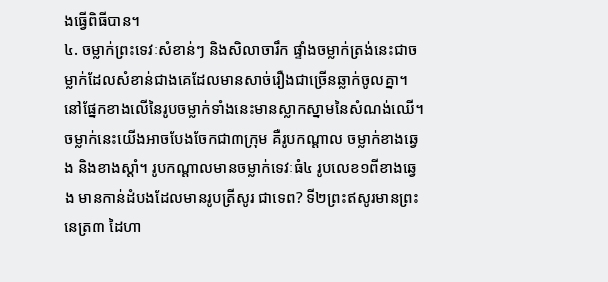ងធ្វើពិធីបាន។
៤. ចម្លាក់ព្រះទេវៈសំខាន់ៗ និងសិលាចារឹក ផ្ទាំងចម្លាក់ត្រង់នេះជាចម្លាក់ដែលសំខាន់ជាងគេដែលមានសាច់រឿងជាច្រើនឆ្លាក់ចូលគ្នា។ នៅផ្នែកខាងលើនៃរូបចម្លាក់ទាំងនេះមានស្លាកស្នាមនៃសំណង់ឈើ។ ចម្លាក់នេះយើងអាចបែងចែកជា៣ក្រុម គឺរូបកណ្តាល ចម្លាក់ខាងឆ្វេង និងខាងស្តាំ។ រូបកណ្តាលមានចម្លាក់ទេវៈធំ៤ រូបលេខ១ពីខាងឆ្វេង មានកាន់ដំបងដែលមានរូបត្រីសូរ ជាទេព? ទី២ព្រះឥសូរមានព្រះនេត្រ៣ ដៃហា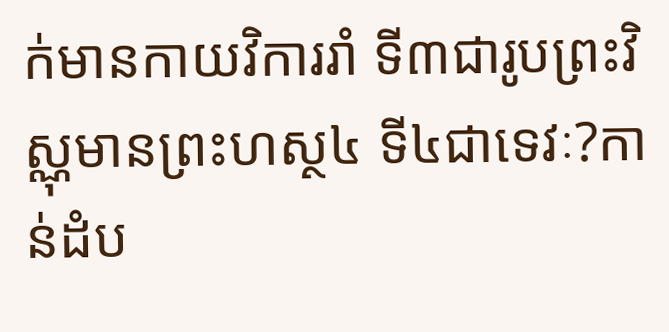ក់មានកាយវិការរាំ ទី៣ជារូបព្រះវិស្ណុមានព្រះហស្ថ៤ ទី៤ជាទេវៈ?កាន់ដំប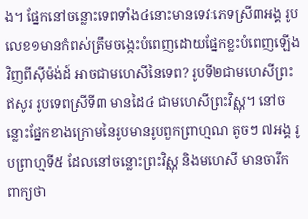ង។ ផ្នែកនៅចន្លោះទេពទាំង៤នោះមានទេវៈភេទស្រី៣អង្គ រូបលេខ១មានកំពស់ត្រឹមចង្កេះបំពេញដោយផ្នែកខ្លះបំពេញឡើងវិញពីស៊ីម៉ង់ដ៍ អាចជាមហេសីនៃទេព? រូបទី២ជាមហេសីព្រះឥសូរ រូបទេពស្រីទី៣ មានដៃ៤ ជាមហេសីព្រះវិស្ណុ។ នៅចន្លោះផ្នែកខាងក្រោមនៃរូបមានរូបពួកព្រាហ្មណ តូចៗ ៧អង្គ រូបព្រាហ្មទី៥ ដែលនៅចន្លោះព្រះវិស្ណុ និងមហេសី មានចារឹក ពាក្យថា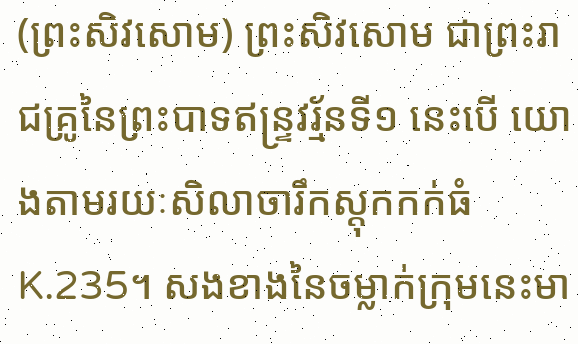(ព្រះសិវសោម) ព្រះសិវសោម ជាព្រះរាជគ្រូនៃព្រះបាទឥន្ទ្រវរ្ម័នទី១ នេះបើ យោងតាមរយៈសិលាចារឹកស្តុកកក់ធំ K.235។ សងខាងនៃចម្លាក់ក្រុមនេះមា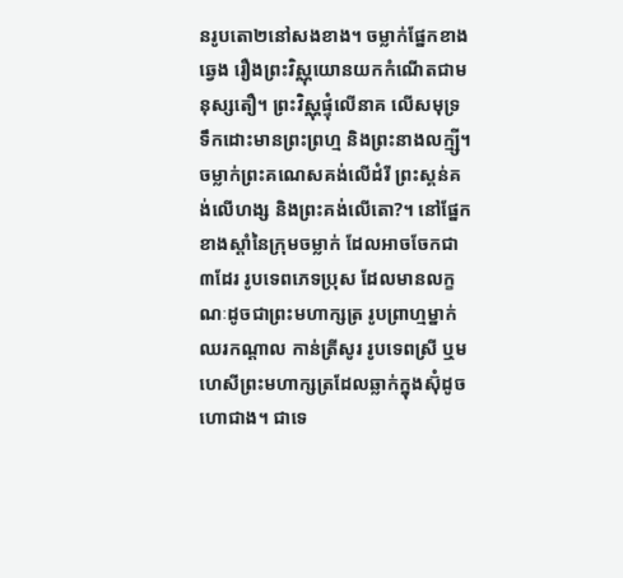នរូបតោ២នៅសងខាង។ ចម្លាក់ផ្នែកខាងឆ្វេង រឿងព្រះវិស្ណុយោនយកកំណើតជាមនុស្សតឿ។ ព្រះវិស្ណុផ្ទុំលើនាគ លើសមុទ្រទឹកដោះមានព្រះព្រហ្ម និងព្រះនាងលក្ម្សី។ ចម្លាក់ព្រះគណេសគង់លើដំរី ព្រះស្គន់គង់លើហង្ស និងព្រះគង់លើតោ?។ នៅផ្នែកខាងស្តាំនៃក្រុមចម្លាក់ ដែលអាចចែកជា៣ដែរ រូបទេពភេទប្រុស ដែលមានលក្ខណៈដូចជាព្រះមហាក្សត្រ រូបព្រាហ្មម្នាក់ឈរកណ្តាល កាន់ត្រីសូរ រូបទេពស្រី ឬមហេសីព្រះមហាក្សត្រដែលឆ្លាក់ក្នុងស៊ុំដូចហោជាង។ ជាទេ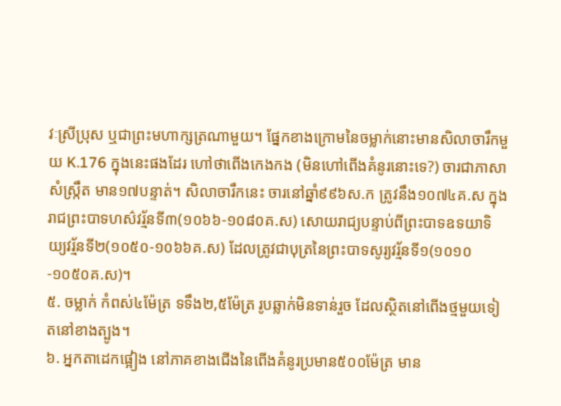វៈស្រីប្រុស ឬជាព្រះមហាក្សត្រណាមួយ។ ផ្នែកខាងក្រោមនៃចម្លាក់នោះមានសិលាចារឹកមួយ K.176 ក្នុងនេះផងដែរ ហៅថាពើងកេងកង (មិនហៅពើងគំនូរនោះទេ?) ចារជាភាសាសំស្ក្រឹត មាន១៧បន្ទាត់។ សិលាចារឹកនេះ ចារនៅឆ្នាំ៩៩៦ស.ក ត្រូវនឹង១០៧៤គ.ស ក្នុងរាជព្រះបាទហស៌វរ្ម័នទី៣(១០៦៦-១០៨០គ.ស) សោយរាជ្យបន្ទាប់ពីព្រះបាទឧទយាទិយ្យវរ្ម័នទី២(១០៥០-១០៦៦គ.ស) ដែលត្រូវជាបុត្រនៃព្រះបាទសូរ្យវរ្ម័នទី១(១០១០-១០៥០គ.ស)។
៥. ចម្លាក់ កំពស់៤ម៉ែត្រ ទទឹង២,៥ម៉ែត្រ រូបឆ្លាក់មិនទាន់រួច ដែលស្ថិតនៅពើងថ្មមួយទៀតនៅខាងត្បូង។
៦. អ្នកតាដេកផ្អៀង នៅភាគខាងជើងនៃពើងគំនូរប្រមាន៥០០ម៉ែត្រ មាន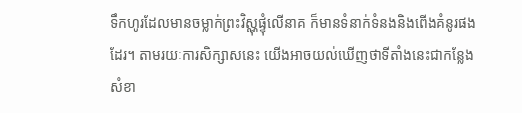ទឹកហូរដែលមានចម្លាក់ព្រះវិស្ណុផ្ទុំលើនាគ ក៏មានទំនាក់ទំនងនិងពើងគំនូរផងដែរ។ តាមរយៈការសិក្សាសនេះ យើងអាចយល់ឃើញថាទីតាំងនេះជាកន្លែងសំខា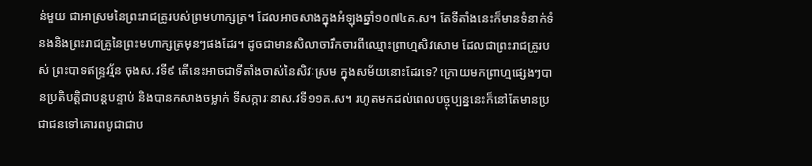ន់មួយ ជាអាស្រមនៃព្រះរាជគ្រូរបស់ព្រមហាក្សត្រ។ ដែលអាចសាងក្នុងអំឡុងឆ្នាំ១០៧៤គ.ស។ តែទីតាំងនេះក៏មានទំនាក់ទំនងនិងព្រះរាជគ្រូនៃព្រះមហាក្សត្រមុនៗផងដែរ។ ដូចជាមានសិលាចារឹកចារពីឈ្មោះព្រាហ្មសិវសោម ដែលជាព្រះរាជគ្រូរបស់ ព្រះបាទឥន្ទ្រវរ្ម័ន ចុងស.វទី៩ តើនេះអាចជាទីតាំងចាស់នៃសិវៈស្រម ក្នុងសម័យនោះដែរទេ? ក្រោយមកព្រាហ្មផ្សេងៗបានប្រតិបត្តិជាបន្តបន្ទាប់ និងបានកសាងចម្លាក់ ទីសក្ការៈនាស.វទី១១គ.ស។ រហូតមកដល់ពេលបច្ចុប្បន្ននេះក៏នៅតែមានប្រជាជនទៅគោរពបូជាជាប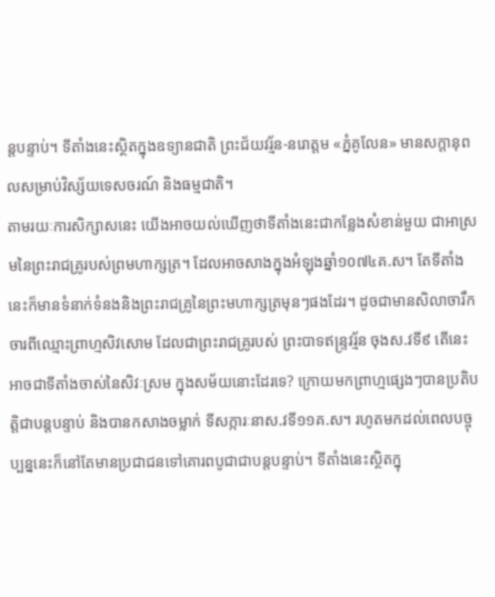ន្តបន្ទាប់។ ទីតាំងនេះស្ថិតក្នុងឧទ្យានជាតិ ព្រះជ័យវរ្ម័ន-នរោត្តម «ភ្នំគូលែន» មានសក្តានុពលសម្រាប់វិស្ស័យទេសចរណ៍ និងធម្មជាតិ។
តាមរយៈការសិក្សាសនេះ យើងអាចយល់ឃើញថាទីតាំងនេះជាកន្លែងសំខាន់មួយ ជាអាស្រមនៃព្រះរាជគ្រូរបស់ព្រមហាក្សត្រ។ ដែលអាចសាងក្នុងអំឡុងឆ្នាំ១០៧៤គ.ស។ តែទីតាំងនេះក៏មានទំនាក់ទំនងនិងព្រះរាជគ្រូនៃព្រះមហាក្សត្រមុនៗផងដែរ។ ដូចជាមានសិលាចារឹកចារពីឈ្មោះព្រាហ្មសិវសោម ដែលជាព្រះរាជគ្រូរបស់ ព្រះបាទឥន្ទ្រវរ្ម័ន ចុងស.វទី៩ តើនេះអាចជាទីតាំងចាស់នៃសិវៈស្រម ក្នុងសម័យនោះដែរទេ? ក្រោយមកព្រាហ្មផ្សេងៗបានប្រតិបត្តិជាបន្តបន្ទាប់ និងបានកសាងចម្លាក់ ទីសក្ការៈនាស.វទី១១គ.ស។ រហូតមកដល់ពេលបច្ចុប្បន្ននេះក៏នៅតែមានប្រជាជនទៅគោរពបូជាជាបន្តបន្ទាប់។ ទីតាំងនេះស្ថិតក្នុ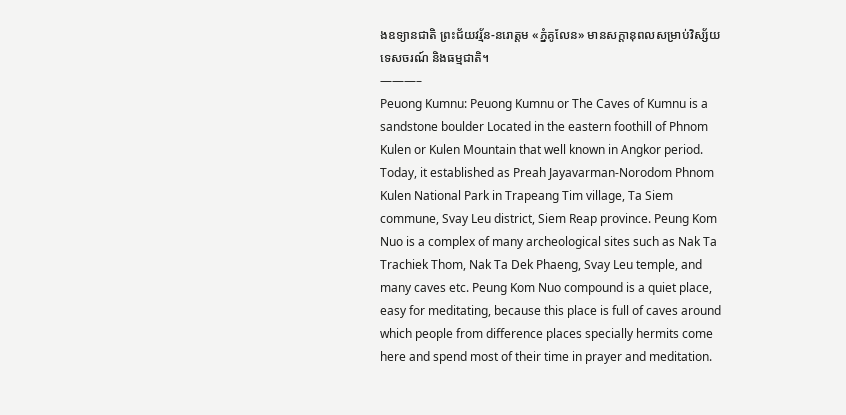ងឧទ្យានជាតិ ព្រះជ័យវរ្ម័ន-នរោត្តម «ភ្នំគូលែន» មានសក្តានុពលសម្រាប់វិស្ស័យទេសចរណ៍ និងធម្មជាតិ។
———–
Peuong Kumnu: Peuong Kumnu or The Caves of Kumnu is a sandstone boulder Located in the eastern foothill of Phnom Kulen or Kulen Mountain that well known in Angkor period. Today, it established as Preah Jayavarman-Norodom Phnom Kulen National Park in Trapeang Tim village, Ta Siem commune, Svay Leu district, Siem Reap province. Peung Kom Nuo is a complex of many archeological sites such as Nak Ta Trachiek Thom, Nak Ta Dek Phaeng, Svay Leu temple, and many caves etc. Peung Kom Nuo compound is a quiet place, easy for meditating, because this place is full of caves around which people from difference places specially hermits come here and spend most of their time in prayer and meditation.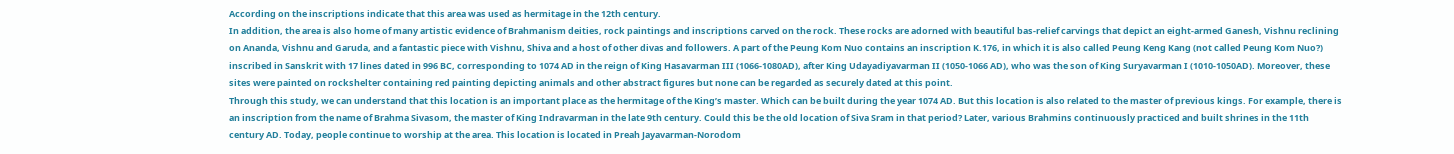According on the inscriptions indicate that this area was used as hermitage in the 12th century.
In addition, the area is also home of many artistic evidence of Brahmanism deities, rock paintings and inscriptions carved on the rock. These rocks are adorned with beautiful bas-relief carvings that depict an eight-armed Ganesh, Vishnu reclining on Ananda, Vishnu and Garuda, and a fantastic piece with Vishnu, Shiva and a host of other divas and followers. A part of the Peung Kom Nuo contains an inscription K.176, in which it is also called Peung Keng Kang (not called Peung Kom Nuo?) inscribed in Sanskrit with 17 lines dated in 996 BC, corresponding to 1074 AD in the reign of King Hasavarman III (1066-1080AD), after King Udayadiyavarman II (1050-1066 AD), who was the son of King Suryavarman I (1010-1050AD). Moreover, these sites were painted on rockshelter containing red painting depicting animals and other abstract figures but none can be regarded as securely dated at this point.
Through this study, we can understand that this location is an important place as the hermitage of the King’s master. Which can be built during the year 1074 AD. But this location is also related to the master of previous kings. For example, there is an inscription from the name of Brahma Sivasom, the master of King Indravarman in the late 9th century. Could this be the old location of Siva Sram in that period? Later, various Brahmins continuously practiced and built shrines in the 11th century AD. Today, people continue to worship at the area. This location is located in Preah Jayavarman-Norodom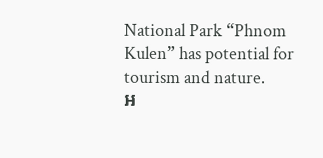National Park “Phnom Kulen” has potential for tourism and nature.
អ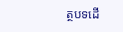ត្ថបទដើ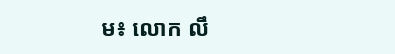ម៖ លោក លឹ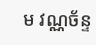ម វណ្ណច័ន្ទ